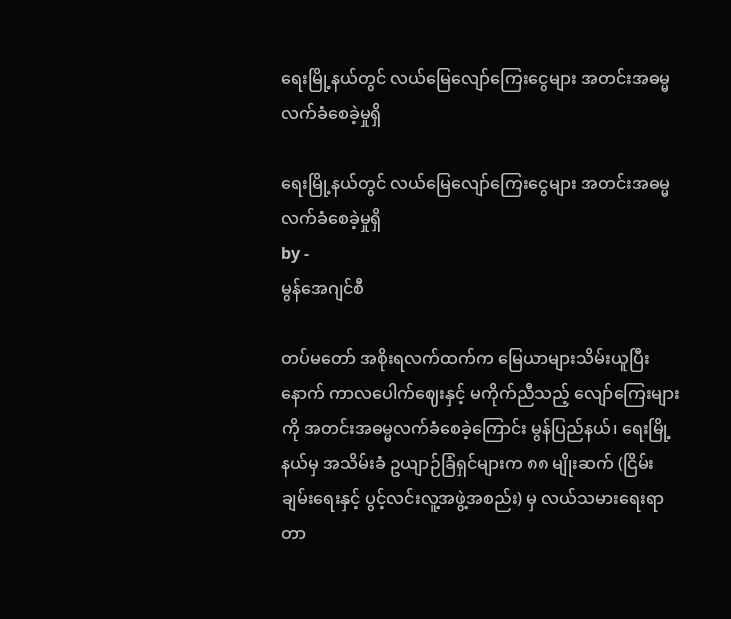ရေးမြို့နယ်တွင် လယ်မြေလျော်ကြေးငွေများ အတင်းအဓမ္မ လက်ခံစေခဲ့မှုရှိ

ရေးမြို့နယ်တွင် လယ်မြေလျော်ကြေးငွေများ အတင်းအဓမ္မ လက်ခံစေခဲ့မှုရှိ
by -
မွန်အေဂျင်စီ

တပ်မတော် အစိုးရလက်ထက်က မြေယာများသိမ်းယူပြီးနောက် ကာလပေါက်ဈေးနှင့် မကိုက်ညီသည့် လျော်ကြေးများကို အတင်းအဓမ္မလက်ခံစေခဲ့ကြောင်း မွန်ပြည်နယ်၊ ရေးမြို့နယ်မှ အသိမ်းခံ ဥယျာဉ်ခြံရှင်များက ၈၈ မျိုးဆက် (ငြိမ်းချမ်းရေးနှင့် ပွင့်လင်းလူ့အဖွဲ့အစည်း) မှ လယ်သမားရေးရာ တာ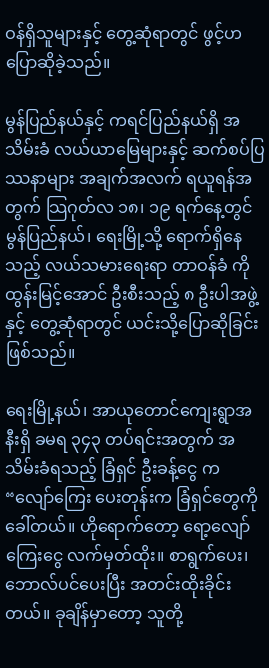ဝန်ရှိသူများနှင့် တွေ့ဆုံရာတွင် ဖွင့်ဟပြောဆိုခဲ့သည်။

မွန်ပြည်နယ်နှင့် ကရင်ပြည်နယ်ရှိ အသိမ်းခံ လယ်ယာမြေများနှင့် ဆက်စပ်ပြဿနာများ အချက်အလက် ရယူရန်အတွက် သြဂုတ်လ ၁၈၊ ၁၉ ရက်နေ့တွင် မွန်ပြည်နယ်၊ ရေးမြို့သို့ ရောက်ရှိနေသည့် လယ်သမားရေးရာ တာဝန်ခံ ကိုထွန်းမြင့်အောင် ဦးစီးသည့် ၈ ဦးပါအဖွဲ့နှင့် တွေ့ဆုံရာတွင် ယင်းသို့ပြောဆိုခြင်း ဖြစ်သည်။

ရေးမြို့နယ်၊ အာယုတောင်ကျေးရွာအနီးရှိ ခမရ ၃၄၃ တပ်ရင်းအတွက် အသိမ်းခံရသည့် ခြံရှင် ဦးခန့်ငွေ က “လျော်ကြေး ပေးတုန်းက ခြံရှင်တွေကို ခေါ်တယ်။ ဟိုရောက်တော့ ရော့လျော်ကြေးငွေ လက်မှတ်ထိုး။ စာရွက်ပေး၊ ဘောလ်ပင်ပေးပြီး အတင်းထိုးခိုင်းတယ်။ ခုချိန်မှာတော့ သူတို့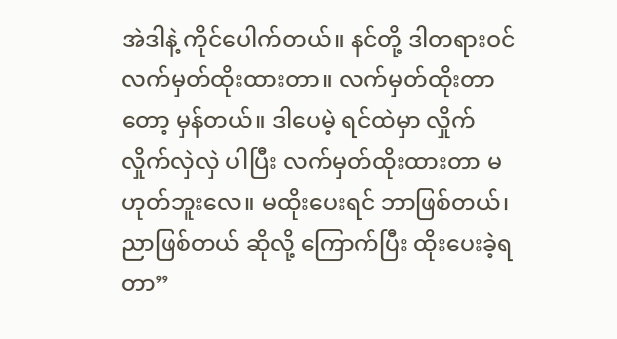အဲဒါနဲ့ ကိုင်ပေါက်တယ်။ နင်တို့ ဒါတရားဝင် လက်မှတ်ထိုးထားတာ။ လက်မှတ်ထိုးတာတော့ မှန်တယ်။ ဒါပေမဲ့ ရင်ထဲမှာ လှိုက်လှိုက်လှဲလှဲ ပါပြီး လက်မှတ်ထိုးထားတာ မဟုတ်ဘူးလေ။ မထိုးပေးရင် ဘာဖြစ်တယ်၊ ညာဖြစ်တယ် ဆိုလို့ ကြောက်ပြီး ထိုးပေးခဲ့ရတာ”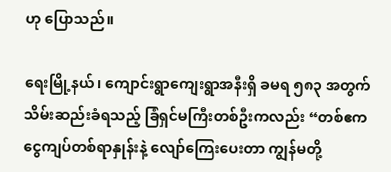ဟု ပြောသည်။

ရေးမြို့နယ်၊ ကျောင်းရွာကျေးရွာအနီးရှိ ခမရ ၅၈၃ အတွက် သိမ်းဆည်းခံရသည့် ခြံရှင်မကြီးတစ်ဦးကလည်း “တစ်ဧက ငွေကျပ်တစ်ရာနှုန်းနဲ့ လျော်ကြေးပေးတာ ကျွန်မတို့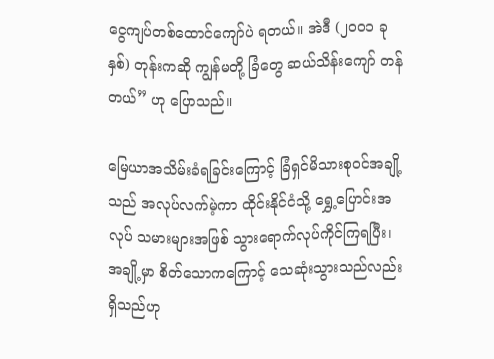ငွေကျပ်တစ်ထောင်ကျော်ပဲ ရတယ်။ အဲဒီ (၂၀ဝ၁ ခုနှစ်) တုန်းကဆို ကျွန်မတို့ ခြံတွေ ဆယ်သိန်းကျော် တန်တယ်” ဟု ပြောသည်။

မြေယာအသိမ်းခံရခြင်းကြောင့် ခြံရှင်မိသားစုဝင်အချို့သည် အလုပ်လက်မဲ့ကာ ထိုင်းနိုင်ငံသို့ ရွှေ့ပြောင်းအလုပ် သမားများအဖြစ် သွားရောက်လုပ်ကိုင်ကြရပြီး၊ အချို့မှာ စိတ်သောကကြောင့် သေဆုံးသွားသည်လည်း ရှိသည်ဟု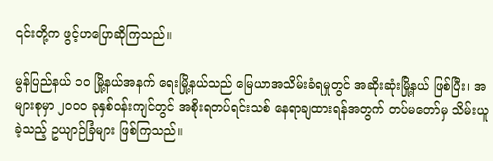၎င်းတို့က ဖွင့်ဟပြောဆိုကြသည်။

မွန်ပြည်နယ် ၁၀ မြို့နယ်အနက် ရေးမြို့နယ်သည် မြေယာအသိမ်းခံရမှုတွင် အဆိုးဆုံးမြို့နယ် ဖြစ်ပြီး၊ အများစုမှာ ၂၀ဝဝ ခုနှစ်ဝန်းကျင်တွင် အစိုးရတပ်ရင်းသစ် နေရာချထားရန်အတွက် တပ်မတော်မှ သိမ်းယူခဲ့သည့် ဥယျာဉ်ခြံများ ဖြစ်ကြသည်။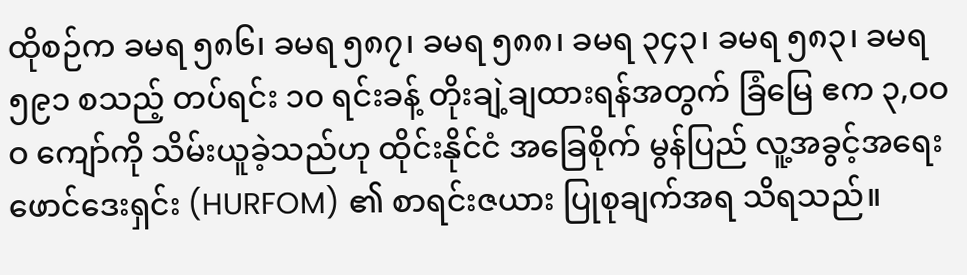ထိုစဉ်က ခမရ ၅၈၆၊ ခမရ ၅၈၇၊ ခမရ ၅၈၈၊ ခမရ ၃၄၃၊ ခမရ ၅၈၃၊ ခမရ ၅၉၁ စသည့် တပ်ရင်း ၁၀ ရင်းခန့် တိုးချဲ့ချထားရန်အတွက် ခြံမြေ ဧက ၃,ဝဝဝ ကျော်ကို သိမ်းယူခဲ့သည်ဟု ထိုင်းနိုင်ငံ အခြေစိုက် မွန်ပြည် လူ့အခွင့်အရေး ဖောင်ဒေးရှင်း (HURFOM) ၏ စာရင်းဇယား ပြုစုချက်အရ သိရသည်။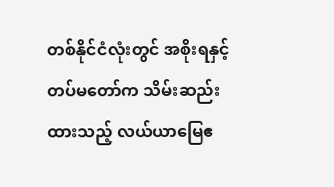တစ်နိုင်ငံလုံးတွင် အစိုးရနှင့် တပ်မတော်က သိမ်းဆည်းထားသည့် လယ်ယာမြေဧ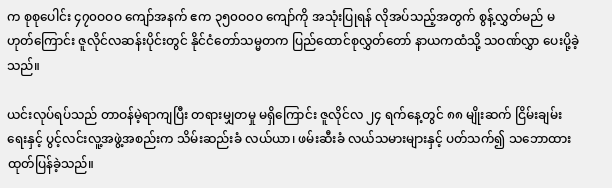က စုစုပေါင်း ၄၇၀ဝဝဝ ကျော်အနက် ဧက ၃၅၀ဝဝဝ ကျော်ကို အသုံးပြုရန် လိုအပ်သည့်အတွက် စွန့်လွှတ်မည် မဟုတ်ကြောင်း ဇူလိုင်လဆန်းပိုင်းတွင် နိုင်ငံတော်သမ္မတက ပြည်ထောင်စုလွှတ်တော် နာယကထံသို့ သဝဏ်လွှာ ပေးပို့ခဲ့သည်။

ယင်းလုပ်ရပ်သည် တာဝန်မဲ့ရာကျပြီး တရားမျှတမှု မရှိကြောင်း ဇူလိုင်လ ၂၄ ရက်နေ့တွင် ၈၈ မျိုးဆက် ငြိမ်းချမ်းရေးနှင့် ပွင့်လင်းလူ့အဖွဲ့အစည်းက သိမ်းဆည်းခံ လယ်ယာ၊ ဖမ်းဆီးခံ လယ်သမားများနှင့် ပတ်သက်၍ သဘောထား ထုတ်ပြန်ခဲ့သည်။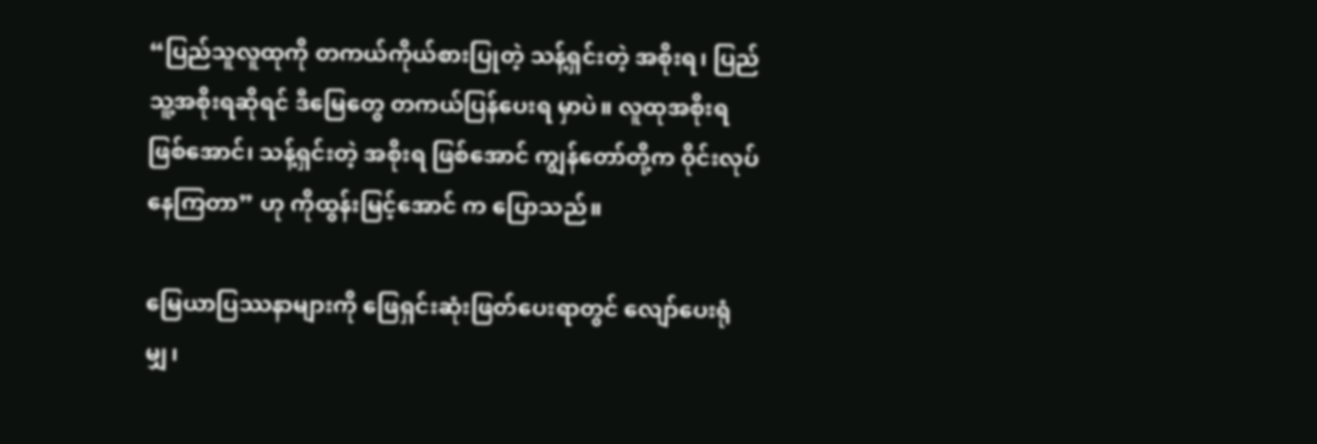“ပြည်သူလူထုကို တကယ်ကိုယ်စားပြုတဲ့ သန့်ရှင်းတဲ့ အစိုးရ၊ ပြည်သူ့အစိုးရဆိုရင် ဒီမြေတွေ တကယ်ပြန်ပေးရ မှာပဲ။ လူထုအစိုးရ ဖြစ်အောင်၊ သန့်ရှင်းတဲ့ အစိုးရ ဖြစ်အောင် ကျွန်တော်တို့က ဝိုင်းလုပ်နေကြတာ” ဟု ကိုထွန်းမြင့်အောင် က ပြောသည်။

မြေယာပြဿနာများကို ဖြေရှင်းဆုံးဖြတ်ပေးရာတွင် လျော်ပေးရုံမျှ၊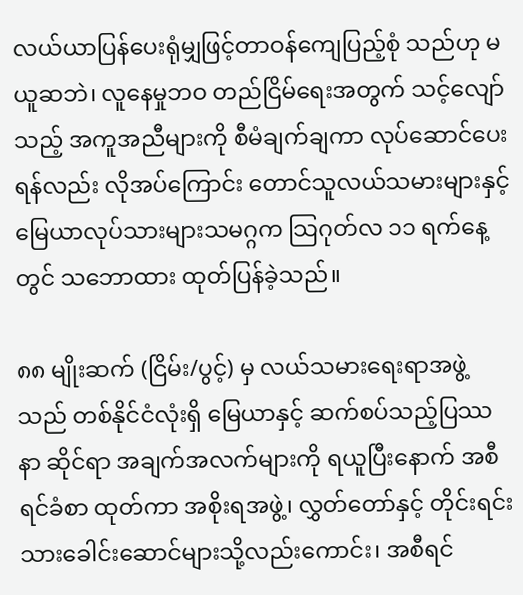လယ်ယာပြန်ပေးရုံမျှဖြင့်တာဝန်ကျေပြည့်စုံ သည်ဟု မယူဆဘဲ၊ လူနေမှုဘဝ တည်ငြိမ်ရေးအတွက် သင့်လျော်သည့် အကူအညီများကို စီမံချက်ချကာ လုပ်ဆောင်ပေးရန်လည်း လိုအပ်ကြောင်း တောင်သူလယ်သမားများနှင့် မြေယာလုပ်သားများသမဂ္ဂက သြဂုတ်လ ၁၁ ရက်နေ့တွင် သဘောထား ထုတ်ပြန်ခဲ့သည်။

၈၈ မျိုးဆက် (ငြိမ်း/ပွင့်) မှ လယ်သမားရေးရာအဖွဲ့သည် တစ်နိုင်ငံလုံးရှိ မြေယာနှင့် ဆက်စပ်သည့်ပြဿနာ ဆိုင်ရာ အချက်အလက်များကို ရယူပြီးနောက် အစီရင်ခံစာ ထုတ်ကာ အစိုးရအဖွဲ့၊ လွှတ်တော်နှင့် တိုင်းရင်းသားခေါင်းဆောင်များသို့လည်းကောင်း၊ အစီရင်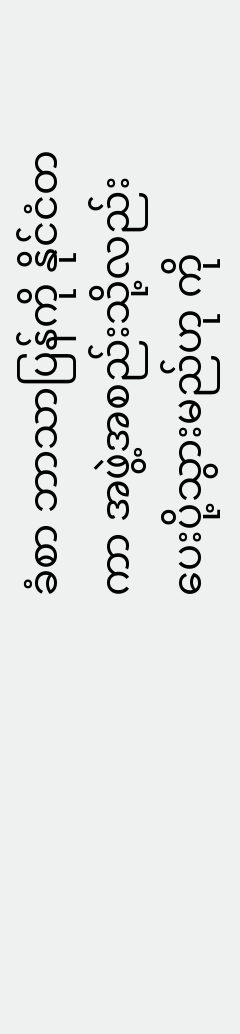ခံစာ ဘာသာပြန်ကို နိုင်ငံတကာ အဖွဲ့အစည်းသို့လည်း ပေးပို့သွားမည်ဟု ကို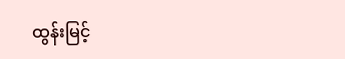ထွန်းမြင့်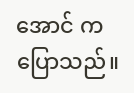အောင် ကပြောသည်။